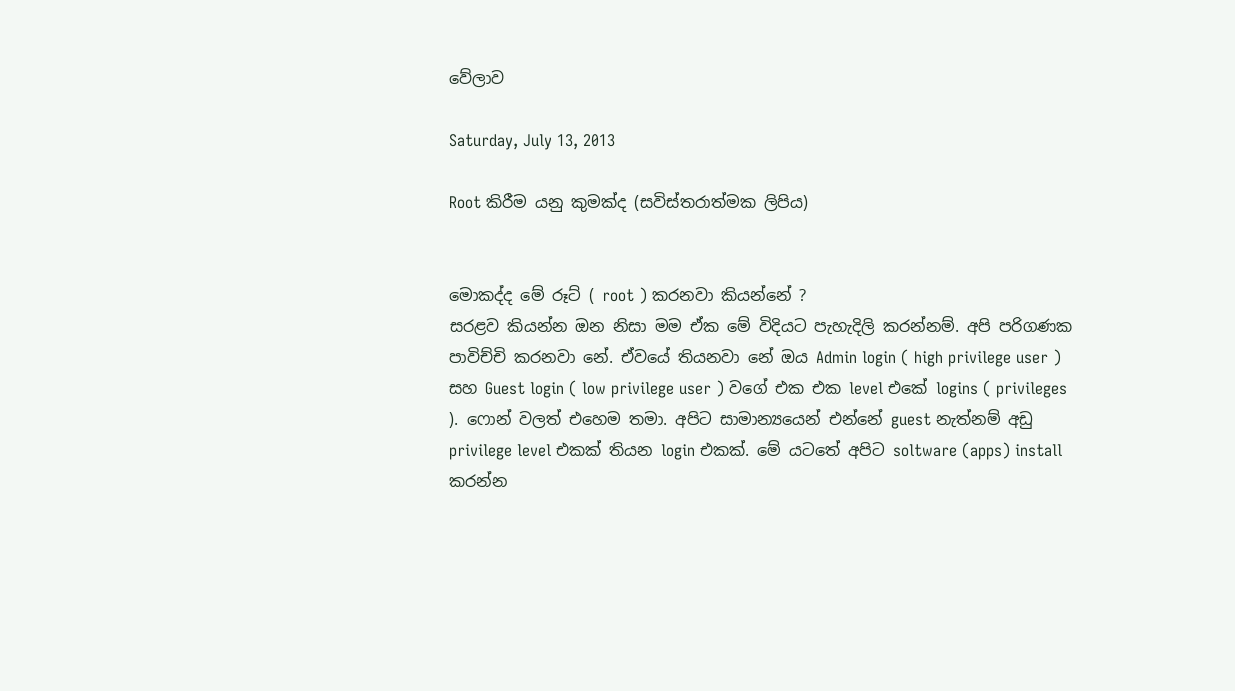වේලාව

Saturday, July 13, 2013

Root කිරීම යනු කුමක්ද (සවිස්තරාත්මක ලිපිය)


මොකද්ද මේ රූට් ( root ) කරනවා කියන්නේ ?
සරළව කියන්න ඔන නිසා මම ඒක මේ විදියට පැහැදිලි කරන්නම්. අපි පරිගණක පාවිච්චි කරනවා නේ. ඒවයේ තියනවා නේ ඔය Admin login ( high privilege user ) සහ Guest login ( low privilege user ) වගේ එක එක level එකේ logins ( privileges ). ෆොන් වලත් එහෙම තමා. අපිට සාමාන්‍යයෙන් එන්නේ guest නැත්නම් අඩු privilege level එකක් තියන login එකක්. මේ යටතේ අපිට soltware (apps) install කරන්න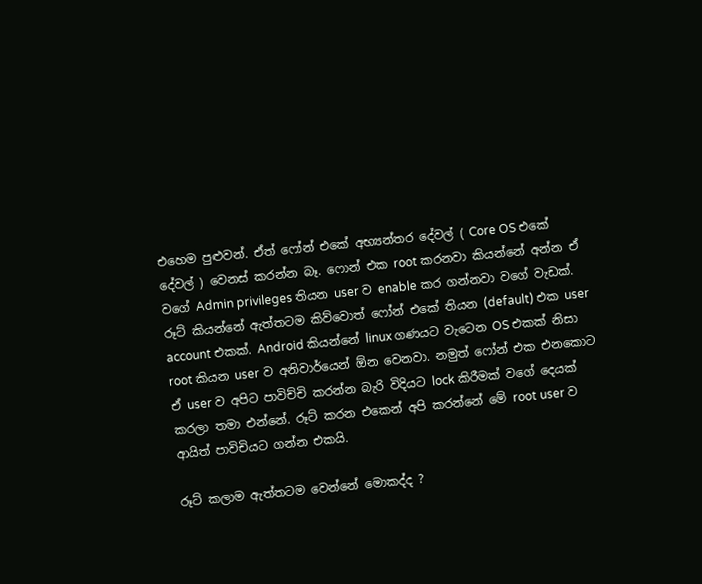එහෙම පුළුවන්. ඒත් ෆෝන් එකේ අභ්‍යන්තර දේවල් ( Core OS එකේ දේවල් ) වෙනස් කරන්න බෑ. ෆොන් එක root කරනවා කියන්නේ අන්න ඒ වගේ Admin privileges තියන user ව enable කර ගන්නවා වගේ වැඩක්. රූට් කියන්නේ ඇත්තටම කිව්වොත් ෆෝන් එකේ තියන (default) එක user account එකක්. Android කියන්නේ linux ගණයට වැටෙන OS එකක් නිසා root කියන user ව අනිවාර්යෙන් ඕන වෙනවා. නමුත් ෆෝන් එක එනකොට ඒ user ව අපිට පාවිච්චි කරන්න බැරි විදියට lock කිරීමක් වගේ දෙයක් කරලා තමා එන්නේ. රූට් කරන එකෙන් අපි කරන්නේ මේ root user ව ආයිත් පාවිචියට ගන්න එකයි.

රූට් කලාම ඇත්තටම වෙන්නේ මොකද්ද ?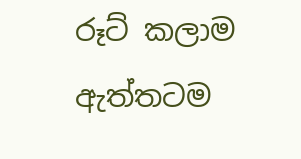රූට් කලාම ඇත්තටම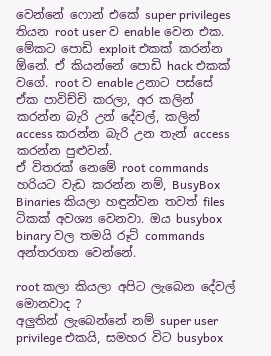වෙන්නේ ෆොන් එකේ super privileges තියන root user ව enable වෙන එක. මේකට පොඩි exploit එකක් කරන්න ඕනේ. ඒ කියන්නේ පොඩි hack එකක් වගේ. root ව enable උනාට පස්සේ ඒක පාවිච්චි කරලා, අර කලින් කරන්න බැරි උන් දේවල්, කලින් access කරන්න බැරි උන තැන් access කරන්න පුළුවන්.
ඒ විතරක් නෙමේ root commands හරියට වැඩ කරන්න නම්, BusyBox Binaries කියලා හඳුන්වන තවත් files ටිකක් අවශ්‍ය වෙනවා. ඔය busybox binary වල තමයි රූට් commands අන්තරගත වෙන්නේ.

root කලා කියලා අපිට ලැබෙන දේවල් මොනවාද ?
අලුතින් ලැබෙන්නේ නම් super user privilege එකයි, සමහර විට busybox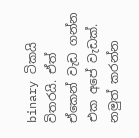binary ටිකයි විතරයි. ඒත් ඒකෙන් වැඩ ගන්න එක අපේ වැඩක්. නමුත් කරන්න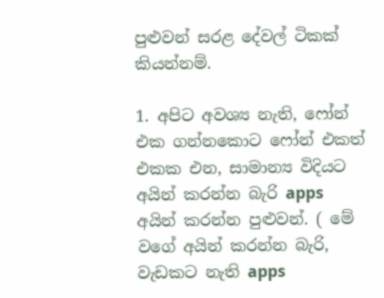පුළුවන් සරළ දේවල් ටිකක් කියන්නම්.

1. අපිට අවශ්‍ය නැති, ෆෝන් එක ගන්නකොට ෆෝන් එකත් එකක එන, සාමාන්‍ය විදියට අයින් කරන්න බැරි apps අයින් කරන්න පුළුවන්. ( මේ වගේ අයින් කරන්න බැරි, වැඩකට නැති apps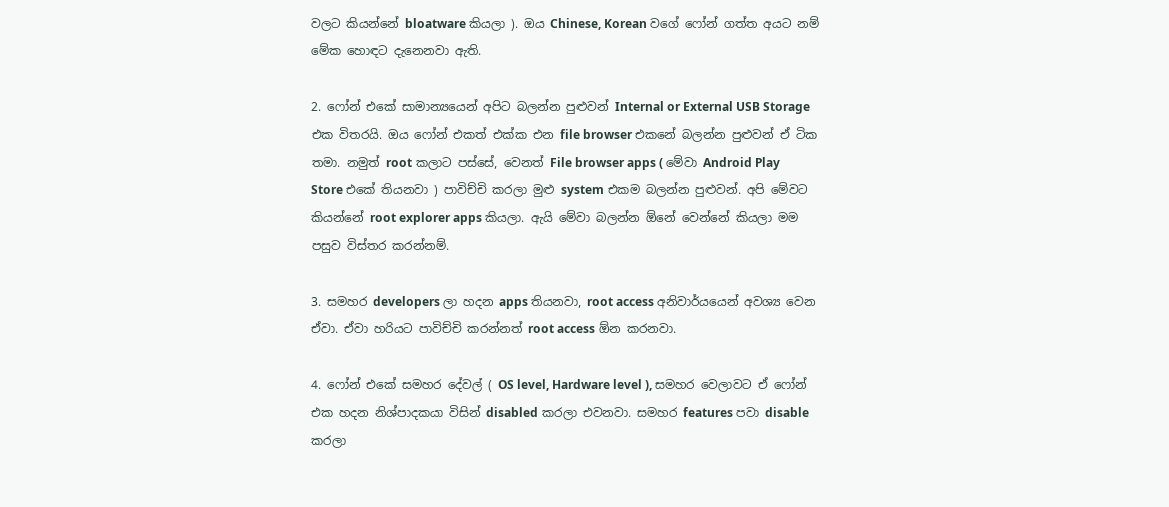වලට කියන්නේ bloatware කියලා ). ඔය Chinese, Korean වගේ ෆෝන් ගත්ත අයට නම් මේක හොඳට දැනෙනවා ඇති.

2. ෆෝන් එකේ සාමාන්‍යයෙන් අපිට බලන්න පුළුවන් Internal or External USB Storage එක විතරයි. ඔය ෆෝන් එකත් එක්ක එන file browser එකනේ බලන්න පුළුවන් ඒ ටික තමා. නමුත් root කලාට පස්සේ, වෙනත් File browser apps ( මේවා Android Play Store එකේ තියනවා ) පාවිච්චි කරලා මුළු system එකම බලන්න පුළුවන්. අපි මේවට කියන්නේ root explorer apps කියලා. ඇයි මේවා බලන්න ඕනේ වෙන්නේ කියලා මම පසුව විස්තර කරන්නම්.

3. සමහර developers ලා හදන apps තියනවා, root access අනිවාර්යයෙන් අවශ්‍ය වෙන ඒවා. ඒවා හරියට පාවිච්චි කරන්නත් root access ඕන කරනවා.

4. ෆෝන් එකේ සමහර දේවල් ( OS level, Hardware level ), සමහර වෙලාවට ඒ ෆෝන් එක හදන නිශ්පාදකයා විසින් disabled කරලා එවනවා. සමහර features පවා disable කරලා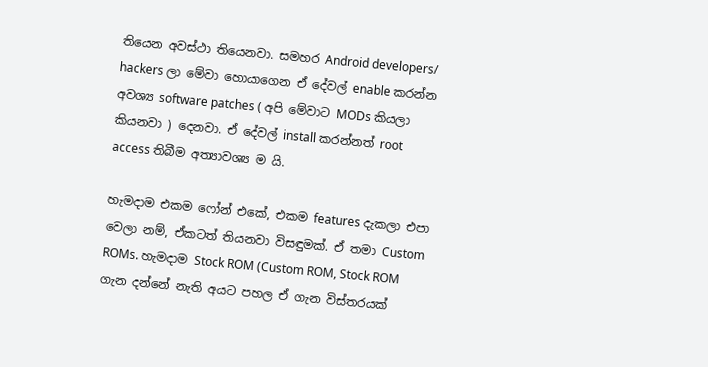තියෙන අවස්ථා තියෙනවා. සමහර Android developers/ hackers ලා මේවා හොයාගෙන ඒ දේවල් enable කරන්න අවශ්‍ය software patches ( අපි මේවාට MODs කියලා කියනවා ) දෙනවා. ඒ දේවල් install කරන්නත් root access තිබීම අත්‍යාවශ්‍ය ම යි.

හැමදාම එකම ෆෝන් එකේ, එකම features දැකලා එපා වෙලා නම්, ඒකටත් තියනවා විසඳුමක්. ඒ තමා Custom ROMs. හැමදාම Stock ROM (Custom ROM, Stock ROM ගැන දන්නේ නැති අයට පහල ඒ ගැන විස්තරයක්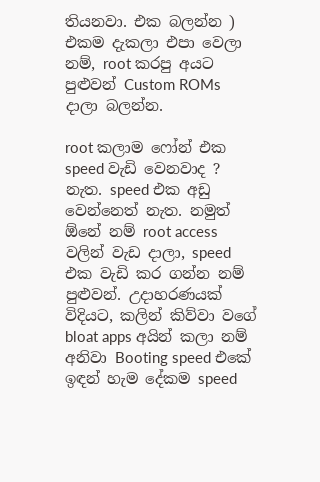තියනවා. එක බලන්න ) එකම දැකලා එපා වෙලා නම්, root කරපු අයට පුළුවන් Custom ROMs දාලා බලන්න.

root කලාම ෆෝන් එක speed වැඩි වෙනවාද ?
නැත. speed එක අඩු වෙන්නෙත් නැත. නමුත් ඕනේ නම් root access වලින් වැඩ දාලා, speed එක වැඩි කර ගන්න නම් පුළුවන්. උදාහරණයක් විදියට, කලින් කිව්වා වගේ bloat apps අයින් කලා නම් අනිවා Booting speed එකේ ඉඳන් හැම දේකම speed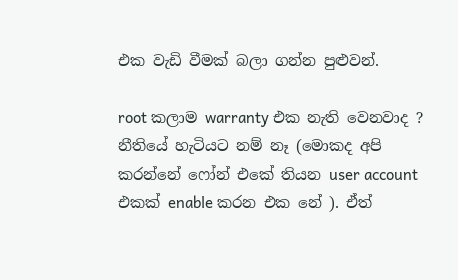එක වැඩි වීමක් බලා ගන්න පුළුවන්.

root කලාම warranty එක නැති වෙනවාද ?
නීතියේ හැටියට නම් නෑ (මොකද අපි කරන්නේ ෆෝන් එකේ තියන user account එකක් enable කරන එක නේ ). ඒත්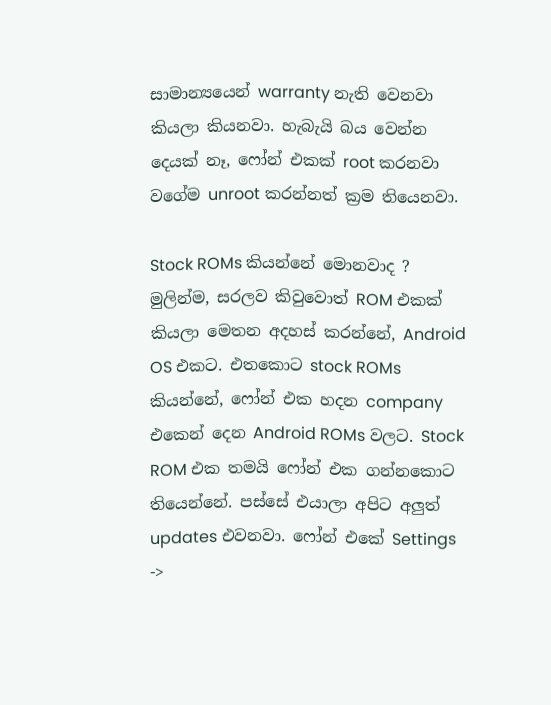සාමාන්‍යයෙන් warranty නැති වෙනවා කියලා කියනවා. හැබැයි බය වෙන්න දෙයක් නෑ, ෆෝන් එකක් root කරනවා වගේම unroot කරන්නත් ක්‍රම තියෙනවා.

Stock ROMs කියන්නේ මොනවාද ?
මුලින්ම, සරලව කිවුවොත් ROM එකක් කියලා මෙතන අදහස් කරන්නේ, Android OS එකට. එතකොට stock ROMs කියන්නේ, ෆෝන් එක හදන company එකෙන් දෙන Android ROMs වලට. Stock ROM එක තමයි ෆෝන් එක ගන්නකොට තියෙන්නේ. පස්සේ එයාලා අපිට අලුත් updates එවනවා. ෆෝන් එකේ Settings ->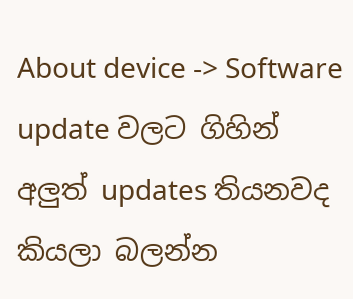About device -> Software update වලට ගිහින් අලුත් updates තියනවද කියලා බලන්න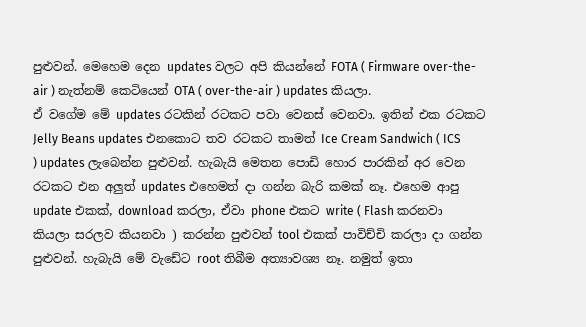පුළුවන්. මෙහෙම දෙන updates වලට අපි කියන්නේ FOTA ( Firmware over-the-air ) නැත්නම් කෙටියෙන් OTA ( over-the-air ) updates කියලා.
ඒ වගේම මේ updates රටකින් රටකට පවා වෙනස් වෙනවා. ඉතින් එක රටකට Jelly Beans updates එනකොට තව රටකට තාමත් Ice Cream Sandwich ( ICS ) updates ලැබෙන්න පුළුවන්. හැබැයි මෙතන පොඩි හොර පාරකින් අර වෙන රටකට එන අලුත් updates එහෙමත් දා ගන්න බැරි කමක් නෑ. එහෙම ආපු update එකක්, download කරලා, ඒවා phone එකට write ( Flash කරනවා කියලා සරලව කියනවා ) කරන්න පුළුවන් tool එකක් පාවිච්චි කරලා දා ගන්න පුළුවන්. හැබැයි මේ වැඩේට root තිබීම අත්‍යාවශ්‍ය නෑ. නමුත් ඉතා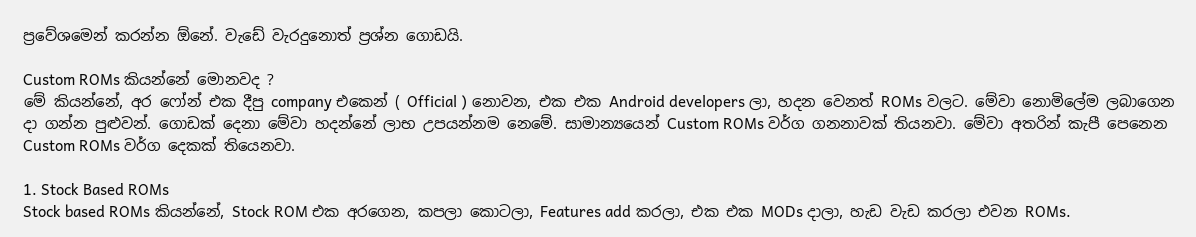ප්‍රවේශමෙන් කරන්න ඕනේ. වැඩේ වැරදුනොත් ප්‍රශ්න ගොඩයි.

Custom ROMs කියන්නේ මොනවද ?
මේ කියන්නේ, අර ෆෝන් එක දීපු company එකෙන් ( Official ) නොවන, එක එක Android developers ලා, හදන වෙනත් ROMs වලට. මේවා නොමිලේම ලබාගෙන දා ගන්න පුළුවන්. ගොඩක් දෙනා මේවා හදන්නේ ලාභ උපයන්නම නෙමේ. සාමාන්‍යයෙන් Custom ROMs වර්ග ගනනාවක් තියනවා. මේවා අතරින් කැපී පෙනෙන Custom ROMs වර්ග දෙකක් තියෙනවා.

1. Stock Based ROMs
Stock based ROMs කියන්නේ, Stock ROM එක අරගෙන, කපලා කොටලා, Features add කරලා, එක එක MODs දාලා, හැඩ වැඩ කරලා එවන ROMs.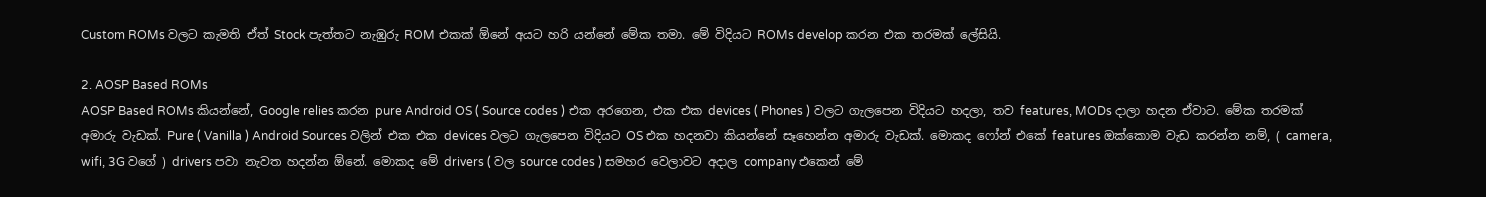Custom ROMs වලට කැමති ඒත් Stock පැත්තට නැඹුරු ROM එකක් ඕනේ අයට හරි යන්නේ මේක තමා. මේ විදියට ROMs develop කරන එක තරමක් ලේසියි.

2. AOSP Based ROMs
AOSP Based ROMs කියන්නේ, Google relies කරන pure Android OS ( Source codes ) එක අරගෙන, එක එක devices ( Phones ) වලට ගැලපෙන විදියට හදලා, තව features, MODs දාලා හදන ඒවාට. මේක තරමක් අමාරු වැඩක්. Pure ( Vanilla ) Android Sources වලින් එක එක devices වලට ගැලපෙන විදියට OS එක හදනවා කියන්නේ සෑහෙන්න අමාරු වැඩක්. මොකද ෆෝන් එකේ features ඔක්කොම වැඩ කරන්න නම්, ( camera, wifi, 3G වගේ ) drivers පවා නැවත හදන්න ඕනේ. මොකද මේ drivers ( වල source codes ) සමහර වෙලාවට අදාල company එකෙන් මේ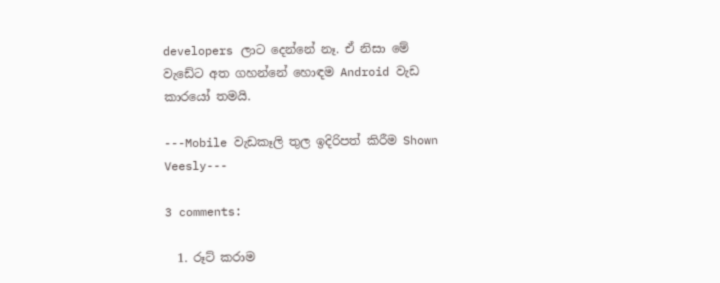developers ලාට දෙන්නේ නෑ. ඒ නිසා මේ වැඩේට අත ගහන්නේ හොඳම Android වැඩ කාරයෝ තමයි.

---Mobile වැඩකෑලි තුල ඉදිරිපත් කිරීම Shown Veesly---

3 comments:

  1. රූට් කරාම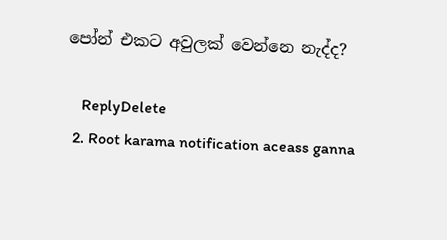පෝන් එකට අවුලක් වෙන්නෙ නැද්ද?

    ReplyDelete
  2. Root karama notification aceass ganna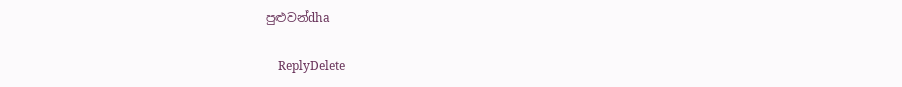පුළුවන්dha

    ReplyDelete